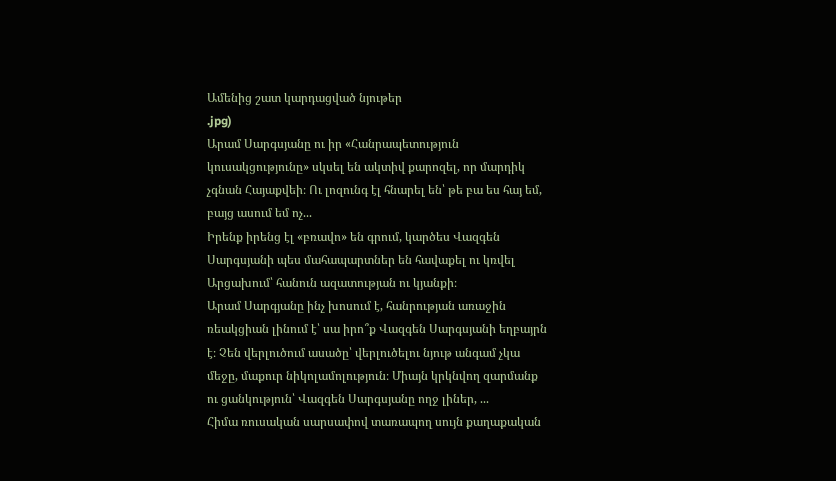Ամենից շատ կարդացված նյութեր
.jpg)
Արամ Սարգսյանը ու իր «Հանրապետություն կուսակցությունը» սկսել են ակտիվ քարոզել, որ մարդիկ չգնան Հայաքվեի։ Ու լոզունգ էլ հնարել են՝ թե բա ես հայ եմ, բայց ասում եմ ոչ...
Իրենք իրենց էլ «բռավո» են գրում, կարծես Վազգեն Սարգսյանի պես մահապարտներ են հավաքել ու կռվել Արցախում՝ հանուն ազատության ու կյանքի։
Արամ Սարգյանը ինչ խոսում է, հանրության առաջին ռեակցիան լինում է՝ սա իրո՞ք Վազգեն Սարգսյանի եղբայրն է։ Չեն վերլուծում ասածը՝ վերլուծելու նյութ անգամ չկա մեջը, մաքուր նիկոլամոլություն։ Միայն կրկնվող զարմանք ու ցանկություն՝ Վազգեն Սարգսյանը ողջ լիներ, ...
Հիմա ռուսական սարսափով տառապող սույն քաղաքական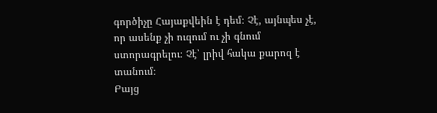գործիչը Հայաքվեին է դեմ։ Չէ, այնպես չէ, որ ասենք չի ուզում ու չի գնում ստորագրելու։ Չէ՝ լրիվ հակա քարոզ է տանում։
Բայց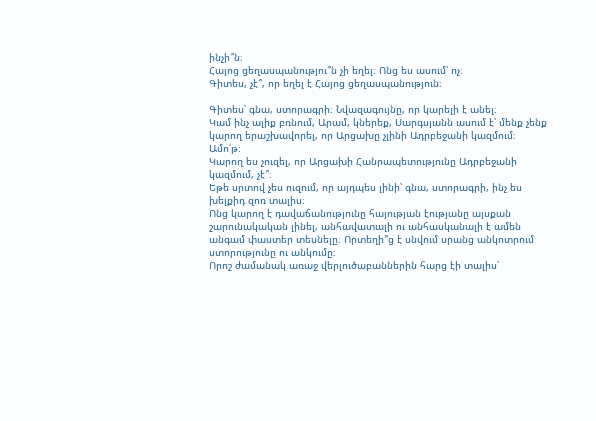ինչի՞ն։
Հայոց ցեղասպանությու՞ն չի եղել։ Ոնց ես ասում՝ ոչ։
Գիտես, չէ՞, որ եղել է Հայոց ցեղասպանություն։

Գիտես՝ գնա, ստորագրի։ Նվազագույնը, որ կարելի է անել։
Կամ ինչ ալիք բռնում, Արամ, կներեք, Սարգսյանն ասում է՝ մենք չենք կարող երաշխավորել, որ Արցախը չլինի Ադրբեջանի կազմում։
Ամո՛թ։
Կարող ես չուզել, որ Արցախի Հանրապետությունը Ադրբեջանի կազմում, չէ՞։
Եթե սրտով չես ուզում, որ այդպես լինի՝ գնա, ստորագրի, ինչ ես խելքիդ զոռ տալիս։
Ոնց կարող է դավաճանությունը հայության էությանը այսքան շարունակական լինել, անհավատալի ու անհասկանալի է ամեն անգամ փաստեր տեսնելը։ Որտեղի՞ց է սնվում սրանց անկոտրում ստորությունը ու անկումը։
Որոշ ժամանակ առաջ վերլուծաբաններին հարց էի տալիս՝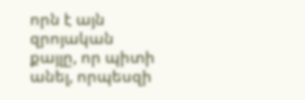որն է այն զրոյական քայլը, որ պիտի անել, որպեսզի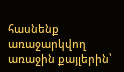հասնենք առաջարկվող առաջին քայլերին՝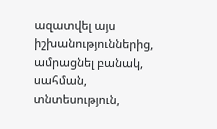ազատվել այս իշխանություններից, ամրացնել բանակ, սահման, տնտեսություն,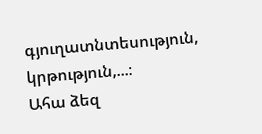գյուղատնտեսություն, կրթություն,...։
Ահա ձեզ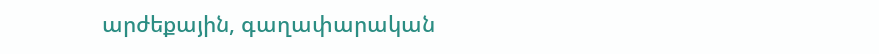արժեքային, գաղափարական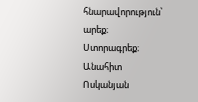հնարավորություն՝ արեք։
Ստորագրեք։
Անահիտ Ոսկանյան